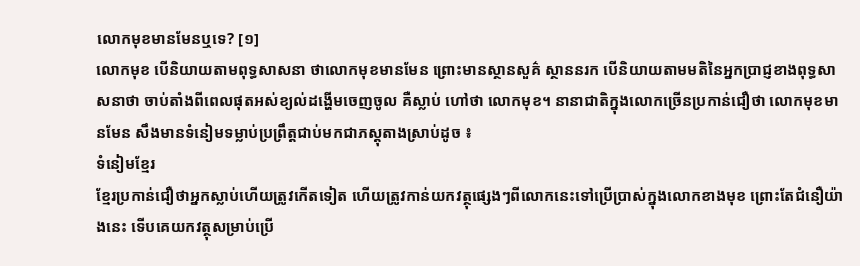លោកមុខមានមែនឬទេ? [១]
លោកមុខ បើនិយាយតាមពុទ្ធសាសនា ថាលោកមុខមានមែន ព្រោះមានស្ថានសួគ៌ ស្ថាននរក បើនិយាយតាមមតិនៃអ្នកប្រាជ្ញខាងពុទ្ធសាសនាថា ចាប់តាំងពីពេលផុតអស់ខ្យល់ដង្ហើមចេញចូល គឺស្លាប់ ហៅថា លោកមុខ។ នានាជាតិក្នុងលោកច្រើនប្រកាន់ជឿថា លោកមុខមានមែន សឹងមានទំនៀមទម្លាប់ប្រព្រឹត្តជាប់មកជាភស្ដុតាងស្រាប់ដូច ៖
ទំនៀមខ្មែរ
ខ្មែរប្រកាន់ជឿថាអ្នកស្លាប់ហើយត្រូវកើតទៀត ហើយត្រូវកាន់យកវត្ថុផ្សេងៗពីលោកនេះទៅប្រើប្រាស់ក្នុងលោកខាងមុខ ព្រោះតែជំនឿយ៉ាងនេះ ទើបគេយកវត្ថុសម្រាប់ប្រើ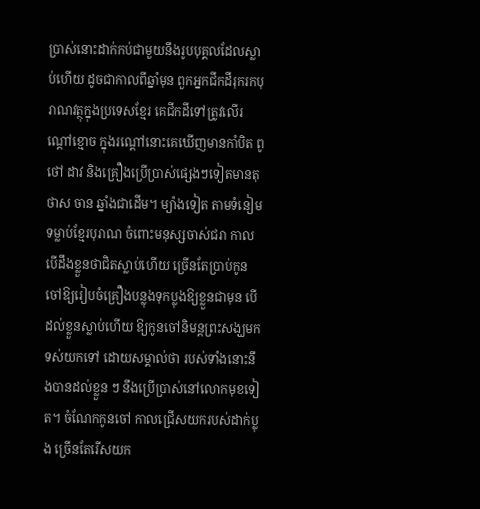ប្រាស់នោះដាក់កប់ជាមួយនឹងរូបបុគ្គលដែលស្លាប់ហើយ ដូចជាកាលពីឆ្នាំមុន ពួកអ្នកជីកដីរុករកបុរាណវត្ថុក្នុងប្រទេសខ្មែរ គេជីកដីទៅត្រូវលើរណ្ដៅខ្មោច ក្នុងរណ្ដៅនោះគេឃើញមានកាំបិត ពូថៅ ដាវ និងគ្រឿងប្រើប្រាស់ផ្សេងៗទៀតមានតុ ថាស ចាន ឆ្នាំងជាដើម។ ម្យ៉ាងទៀត តាមទំនៀមទម្លាប់ខ្មែរបុរាណ ចំពោះមនុស្សចាស់ជរា កាលបើដឹងខ្លួនថាជិតស្លាប់ហើយ ច្រើនតែប្រាប់កូនចៅឱ្យរៀបចំគ្រឿងបន្លុងទុកប្លុងឱ្យខ្លួនជាមុន បើដល់ខ្លួនស្លាប់ហើយ ឱ្យកូនចៅនិមន្តព្រះសង្ឃមកទស់យកទៅ ដោយសម្គាល់ថា របស់ទាំងនោះនឹងបានដល់ខ្លួន ៗ នឹងប្រើប្រាស់នៅលោកមុខទៀត។ ចំណែកកូនចៅ កាលជ្រើសយករបស់ដាក់ប្លុង ច្រើនតែរើសយក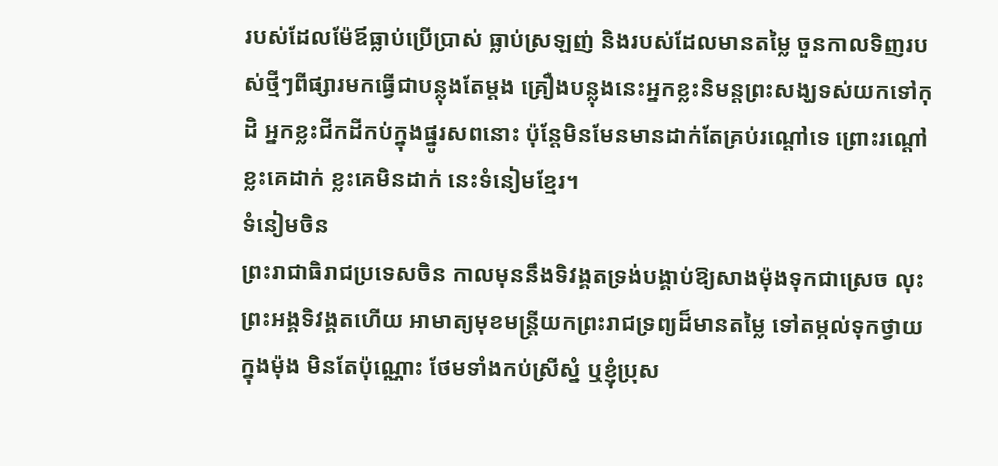របស់ដែលម៉ែឪធ្លាប់ប្រើប្រាស់ ធ្លាប់ស្រឡញ់ និងរបស់ដែលមានតម្លៃ ចួនកាលទិញរបស់ថ្មីៗពីផ្សារមកធ្វើជាបន្លុងតែម្ដង គ្រឿងបន្លុងនេះអ្នកខ្លះនិមន្តព្រះសង្ឃទស់យកទៅកុដិ អ្នកខ្លះជីកដីកប់ក្នុងផ្នូរសពនោះ ប៉ុន្តែមិនមែនមានដាក់តែគ្រប់រណ្ដៅទេ ព្រោះរណ្ដៅខ្លះគេដាក់ ខ្លះគេមិនដាក់ នេះទំនៀមខ្មែរ។
ទំនៀមចិន
ព្រះរាជាធិរាជប្រទេសចិន កាលមុននឹងទិវង្គតទ្រង់បង្គាប់ឱ្យសាងម៉ុងទុកជាស្រេច លុះព្រះអង្គទិវង្គតហើយ អាមាត្យមុខមន្ត្រីយកព្រះរាជទ្រព្យដ៏មានតម្លៃ ទៅតម្កល់ទុកថ្វាយក្នុងម៉ុង មិនតែប៉ុណ្ណោះ ថែមទាំងកប់ស្រីស្នំ ឬខ្ញុំប្រុស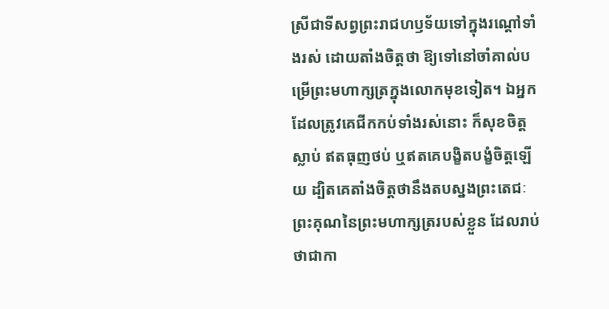ស្រីជាទីសព្វព្រះរាជហឫទ័យទៅក្នុងរណ្ដៅទាំងរស់ ដោយតាំងចិត្តថា ឱ្យទៅនៅចាំគាល់បម្រើព្រះមហាក្សត្រក្នុងលោកមុខទៀត។ ឯអ្នកដែលត្រូវគេជីកកប់ទាំងរស់នោះ ក៏សុខចិត្តស្លាប់ ឥតធុញថប់ ឬឥតគេបង្ខិតបង្ខំចិត្តឡើយ ដ្បិតគេតាំងចិត្តថានឹងតបស្នងព្រះតេជៈព្រះគុណនៃព្រះមហាក្សត្ររបស់ខ្លួន ដែលរាប់ថាជាកា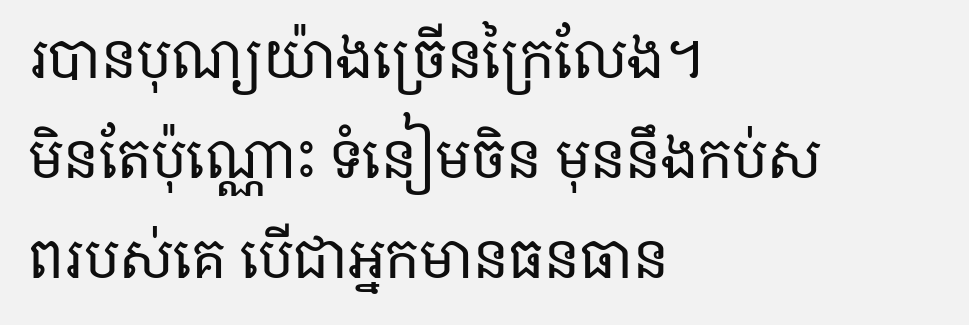របានបុណ្យយ៉ាងច្រើនក្រៃលែង។
មិនតែប៉ុណ្ណោះ ទំនៀមចិន មុននឹងកប់សពរបស់គេ បើជាអ្នកមានធនធាន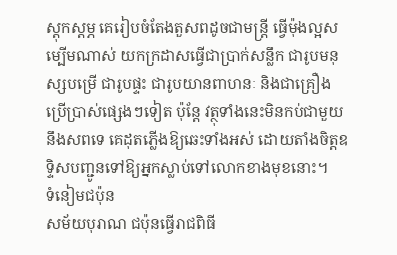ស្ដុកស្ដម្ភ គេរៀបចំតែងតួសពដូចជាមន្ត្រី ធ្វើម៉ុងល្អសម្បើមណាស់ យកក្រដាសធ្វើជាប្រាក់សន្លឹក ជារូបមនុស្សបម្រើ ជារូបផ្ទះ ជារូបយានពាហនៈ និងជាគ្រឿងប្រើប្រាស់ផ្សេងៗទៀត ប៉ុន្តែ វត្ថុទាំងនេះមិនកប់ជាមួយនឹងសពទេ គេដុតភ្លើងឱ្យឆេះទាំងអស់ ដោយតាំងចិត្តឧទ្ទិសបញ្ជូនទៅឱ្យអ្នកស្លាប់ទៅលោកខាងមុខនោះ។
ទំនៀមជប៉ុន
សម័យបុរាណ ជប៉ុនធ្វើរាជពិធី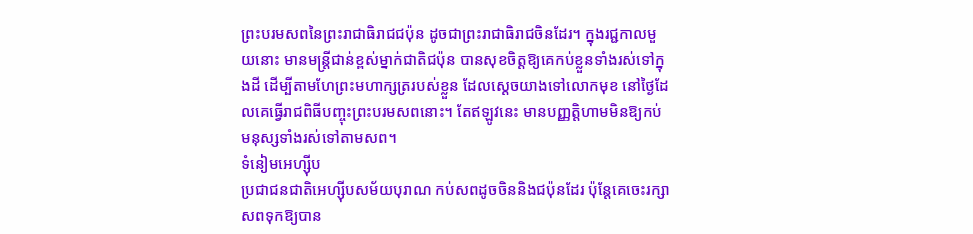ព្រះបរមសពនៃព្រះរាជាធិរាជជប៉ុន ដូចជាព្រះរាជាធិរាជចិនដែរ។ ក្នុងរជ្ជកាលមួយនោះ មានមន្ត្រីជាន់ខ្ពស់ម្នាក់ជាតិជប៉ុន បានសុខចិត្តឱ្យគេកប់ខ្លួនទាំងរស់ទៅក្នុងដី ដើម្បីតាមហែព្រះមហាក្សត្ររបស់ខ្លួន ដែលស្ដេចយាងទៅលោកមុខ នៅថ្ងៃដែលគេធ្វើរាជពិធីបញ្ចុះព្រះបរមសពនោះ។ តែឥឡូវនេះ មានបញ្ញត្តិហាមមិនឱ្យកប់មនុស្សទាំងរស់ទៅតាមសព។
ទំនៀមអេហ្ស៊ីប
ប្រជាជនជាតិអេហ្ស៊ីបសម័យបុរាណ កប់សពដូចចិននិងជប៉ុនដែរ ប៉ុន្តែគេចេះរក្សាសពទុកឱ្យបាន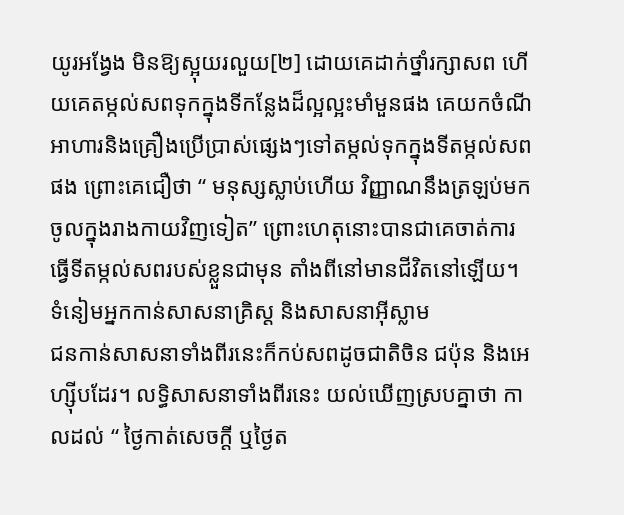យូរអង្វែង មិនឱ្យស្អុយរលួយ[២] ដោយគេដាក់ថ្នាំរក្សាសព ហើយគេតម្កល់សពទុកក្នុងទីកន្លែងដ៏ល្អល្អះមាំមួនផង គេយកចំណីអាហារនិងគ្រឿងប្រើប្រាស់ផ្សេងៗទៅតម្កល់ទុកក្នុងទីតម្កល់សពផង ព្រោះគេជឿថា “ មនុស្សស្លាប់ហើយ វិញ្ញាណនឹងត្រឡប់មកចូលក្នុងរាងកាយវិញទៀត” ព្រោះហេតុនោះបានជាគេចាត់ការធ្វើទីតម្កល់សពរបស់ខ្លួនជាមុន តាំងពីនៅមានជីវិតនៅឡើយ។
ទំនៀមអ្នកកាន់សាសនាគ្រិស្ដ និងសាសនាអ៊ីស្លាម
ជនកាន់សាសនាទាំងពីរនេះក៏កប់សពដូចជាតិចិន ជប៉ុន និងអេហ្ស៊ីបដែរ។ លទ្ធិសាសនាទាំងពីរនេះ យល់ឃើញស្របគ្នាថា កាលដល់ “ ថ្ងៃកាត់សេចក្ដី ឬថ្ងៃត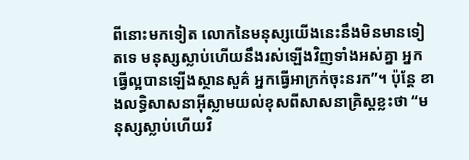ពីនោះមកទៀត លោកនៃមនុស្សយើងនេះនឹងមិនមានទៀតទេ មនុស្សស្លាប់ហើយនឹងរស់ឡើងវិញទាំងអស់គ្នា អ្នកធ្វើល្អបានឡើងស្ថានសួគ៌ អ្នកធ្វើអាក្រក់ចុះនរក”។ ប៉ុន្តែ ខាងលទ្ធិសាសនាអ៊ីស្លាមយល់ខុសពីសាសនាគ្រិស្ដខ្លះថា “មនុស្សស្លាប់ហើយវិ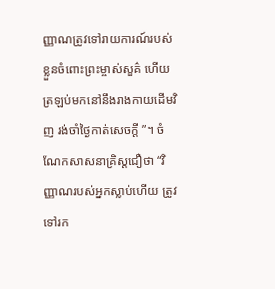ញ្ញាណត្រូវទៅរាយការណ៍របស់ខ្លួនចំពោះព្រះម្ចាស់សួគ៌ ហើយត្រឡប់មកនៅនឹងរាងកាយដើមវិញ រង់ចាំថ្ងៃកាត់សេចក្ដី ”។ ចំណែកសាសនាគ្រិស្ដជឿថា “វិញ្ញាណរបស់អ្នកស្លាប់ហើយ ត្រូវទៅរក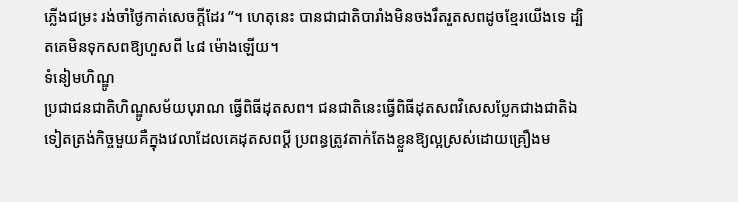ភ្លើងជម្រះ រង់ចាំថ្ងៃកាត់សេចក្ដីដែរ ”។ ហេតុនេះ បានជាជាតិបារាំងមិនចងរឹតរួតសពដូចខ្មែរយើងទេ ដ្បិតគេមិនទុកសពឱ្យហួសពី ៤៨ ម៉ោងឡើយ។
ទំនៀមហិណ្ឌូ
ប្រជាជនជាតិហិណ្ឌូសម័យបុរាណ ធ្វើពិធីដុតសព។ ជនជាតិនេះធ្វើពិធីដុតសពវិសេសប្លែកជាងជាតិឯទៀតត្រង់កិច្ចមួយគឺក្នុងវេលាដែលគេដុតសពប្ដី ប្រពន្ធត្រូវតាក់តែងខ្លួនឱ្យល្អស្រស់ដោយគ្រឿងម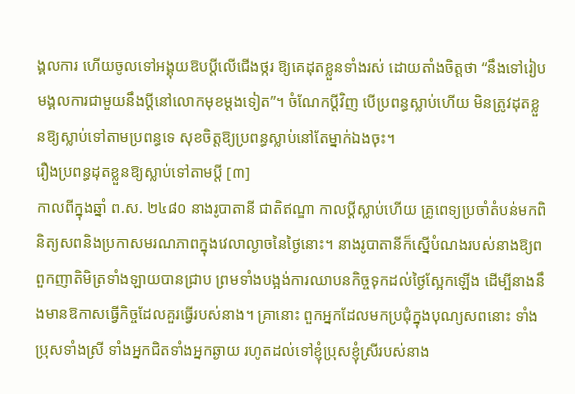ង្គលការ ហើយចូលទៅអង្គុយឱបប្ដីលើជើងថ្ករ ឱ្យគេដុតខ្លួនទាំងរស់ ដោយតាំងចិត្តថា “នឹងទៅរៀបមង្គលការជាមួយនឹងប្ដីនៅលោកមុខម្ដងទៀត”។ ចំណែកប្ដីវិញ បើប្រពន្ធស្លាប់ហើយ មិនត្រូវដុតខ្លួនឱ្យស្លាប់ទៅតាមប្រពន្ធទេ សុខចិត្តឱ្យប្រពន្ធស្លាប់នៅតែម្នាក់ឯងចុះ។
រឿងប្រពន្ធដុតខ្លួនឱ្យស្លាប់ទៅតាមប្ដី [៣]
កាលពីក្នុងឆ្នាំ ព.ស. ២៤៨០ នាងរូបាតានី ជាតិឥណ្ឌា កាលប្ដីស្លាប់ហើយ គ្រូពេទ្យប្រចាំតំបន់មកពិនិត្យសពនិងប្រកាសមរណភាពក្នុងវេលាល្ងាចនៃថ្ងៃនោះ។ នាងរូបាតានីក៏ស្នើបំណងរបស់នាងឱ្យពពួកញាតិមិត្រទាំងឡាយបានជ្រាប ព្រមទាំងបង្អង់ការឈាបនកិច្ចទុកដល់ថ្ងៃស្អែកឡើង ដើម្បីនាងនឹងមានឱកាសធ្វើកិច្ចដែលគួរធ្វើរបស់នាង។ គ្រានោះ ពួកអ្នកដែលមកប្រជុំក្នុងបុណ្យសពនោះ ទាំងប្រុសទាំងស្រី ទាំងអ្នកជិតទាំងអ្នកឆ្ងាយ រហូតដល់ទៅខ្ញុំប្រុសខ្ញុំស្រីរបស់នាង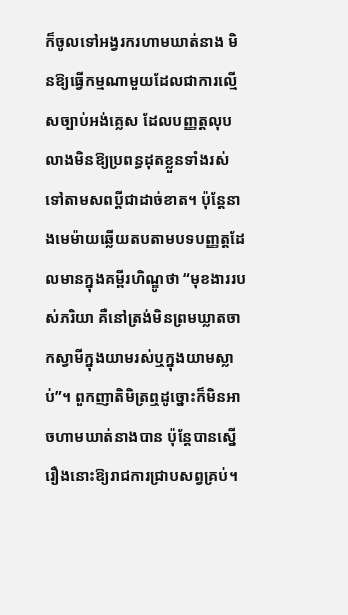ក៏ចូលទៅអង្វរករហាមឃាត់នាង មិនឱ្យធ្វើកម្មណាមួយដែលជាការល្មើសច្បាប់អង់គ្លេស ដែលបញ្ញត្តលុបលាងមិនឱ្យប្រពន្ធដុតខ្លួនទាំងរស់ទៅតាមសពប្ដីជាដាច់ខាត។ ប៉ុន្តែនាងមេម៉ាយឆ្លើយតបតាមបទបញ្ញត្តដែលមានក្នុងគម្ពីរហិណ្ឌូថា “មុខងាររបស់ភរិយា គឺនៅត្រង់មិនព្រមឃ្លាតចាកស្វាមីក្នុងយាមរស់ឬក្នុងយាមស្លាប់”។ ពួកញាតិមិត្រឮដូច្នោះក៏មិនអាចហាមឃាត់នាងបាន ប៉ុន្តែបានស្នើរឿងនោះឱ្យរាជការជ្រាបសព្វគ្រប់។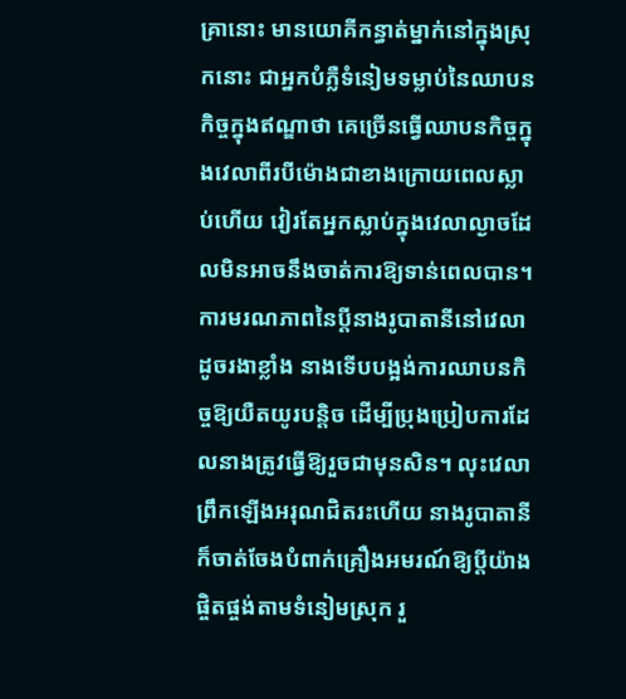គ្រានោះ មានយោគីកន្ធាត់ម្នាក់នៅក្នុងស្រុកនោះ ជាអ្នកបំភ្លឺទំនៀមទម្លាប់នៃឈាបនកិច្ចក្នុងឥណ្ឌាថា គេច្រើនធ្វើឈាបនកិច្ចក្នុងវេលាពីរបីម៉ោងជាខាងក្រោយពេលស្លាប់ហើយ វៀរតែអ្នកស្លាប់ក្នុងវេលាល្ងាចដែលមិនអាចនឹងចាត់ការឱ្យទាន់ពេលបាន។ ការមរណភាពនៃប្ដីនាងរូបាតានីនៅវេលាដូចរងាខ្លាំង នាងទើបបង្អង់ការឈាបនកិច្ចឱ្យយឺតយូរបន្តិច ដើម្បីប្រុងប្រៀបការដែលនាងត្រូវធ្វើឱ្យរួចជាមុនសិន។ លុះវេលាព្រឹកឡើងអរុណជិតរះហើយ នាងរូបាតានីក៏ចាត់ចែងបំពាក់គ្រឿងអមរណ៍ឱ្យប្ដីយ៉ាងផ្ចិតផ្ចង់តាមទំនៀមស្រុក រួ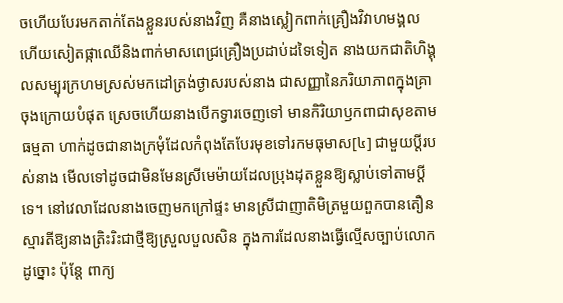ចហើយបែរមកតាក់តែងខ្លួនរបស់នាងវិញ គឺនាងស្លៀកពាក់គ្រឿងវិវាហមង្គល ហើយសៀតផ្កាឈើនិងពាក់មាសពេជ្រគ្រឿងប្រដាប់ដទៃទៀត នាងយកជាតិហិង្គុលសម្បុរក្រហមស្រស់មកដៅត្រង់ថ្ងាសរបស់នាង ជាសញ្ញានៃភរិយាភាពក្នុងគ្រាចុងក្រោយបំផុត ស្រេចហើយនាងបើកទ្វារចេញទៅ មានកិរិយាឫកពាជាសុខតាមធម្មតា ហាក់ដូចជានាងក្រមុំដែលកំពុងតែបែរមុខទៅរកមធុមាស[៤] ជាមួយប្ដីរបស់នាង មើលទៅដូចជាមិនមែនស្រីមេម៉ាយដែលប្រុងដុតខ្លួនឱ្យស្លាប់ទៅតាមប្ដីទេ។ នៅវេលាដែលនាងចេញមកក្រៅផ្ទះ មានស្រីជាញាតិមិត្រមួយពួកបានតឿនស្មារតីឱ្យនាងត្រិះរិះជាថ្មីឱ្យស្រួលបួលសិន ក្នុងការដែលនាងធ្វើល្មើសច្បាប់លោកដូច្នោះ ប៉ុន្តែ ពាក្យ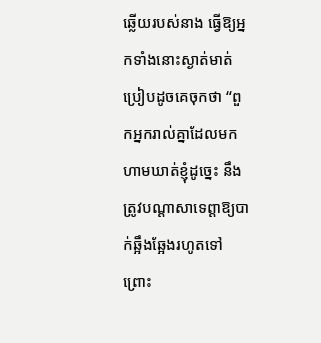ឆ្លើយរបស់នាង ធ្វើឱ្យអ្នកទាំងនោះស្ងាត់មាត់ប្រៀបដូចគេចុកថា “ពួកអ្នករាល់គ្នាដែលមកហាមឃាត់ខ្ញុំដូច្នេះ នឹងត្រូវបណ្ដាសាទេព្តាឱ្យបាក់ឆ្អឹងឆ្អែងរហូតទៅ ព្រោះ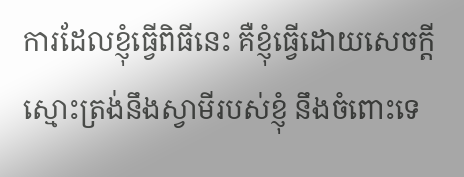ការដែលខ្ញុំធ្វើពិធីនេះ គឺខ្ញុំធ្វើដោយសេចក្ដីស្មោះត្រង់នឹងស្វាមីរបស់ខ្ញុំ នឹងចំពោះទេ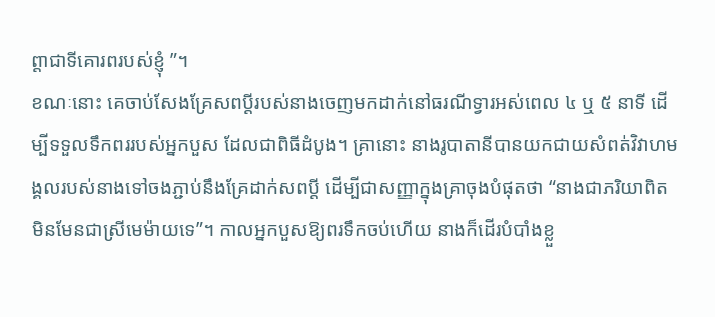ព្តាជាទីគោរពរបស់ខ្ញុំ ”។
ខណៈនោះ គេចាប់សែងគ្រែសពប្ដីរបស់នាងចេញមកដាក់នៅធរណីទ្វារអស់ពេល ៤ ឬ ៥ នាទី ដើម្បីទទួលទឹកពររបស់អ្នកបួស ដែលជាពិធីដំបូង។ គ្រានោះ នាងរូបាតានីបានយកជាយសំពត់វិវាហមង្គលរបស់នាងទៅចងភ្ជាប់នឹងគ្រែដាក់សពប្ដី ដើម្បីជាសញ្ញាក្នុងគ្រាចុងបំផុតថា “នាងជាភរិយាពិត មិនមែនជាស្រីមេម៉ាយទេ”។ កាលអ្នកបួសឱ្យពរទឹកចប់ហើយ នាងក៏ដើរបំបាំងខ្លួ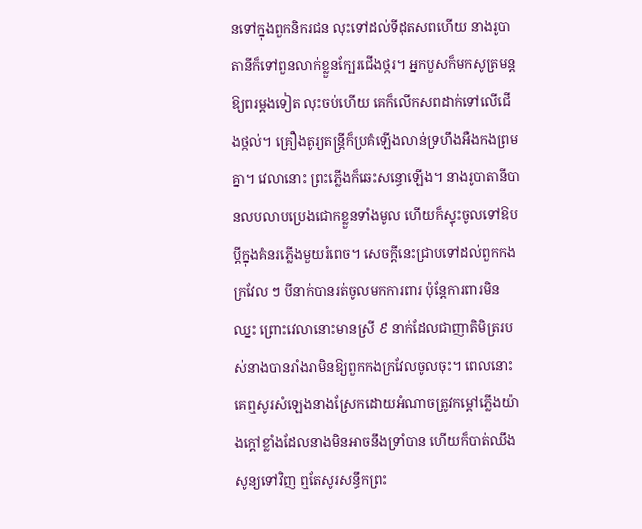នទៅក្នុងពួកនិករជន លុះទៅដល់ទីដុតសពហើយ នាងរូបាតានីក៏ទៅពួនលាក់ខ្លួនក្បែរជើងថ្ករ។ អ្នកបួសក៏មកសូត្រមន្តឱ្យពរម្ដងទៀត លុះចប់ហើយ គេក៏លើកសពដាក់ទៅលើជើងថ្កល់។ គ្រឿងតូរ្យតន្ត្រីក៏ប្រគំឡើងលាន់ទ្រហឹងអឺងកងព្រមគ្នា។ វេលានោះ ព្រះភ្លើងក៏ឆេះសន្ធោឡើង។ នាងរូបាតានីបានលបលាបប្រេងជោកខ្លួនទាំងមូល ហើយក៏ស្ទុះចូលទៅឱបប្ដីក្នុងគំនរភ្លើងមួយរំពេច។ សេចក្ដីនេះជ្រាបទៅដល់ពួកកងក្រវែល ៗ បីនាក់បានរត់ចូលមកការពារ ប៉ុន្តែការពារមិនឈ្នះ ព្រោះវេលានោះមានស្រី ៩ នាក់ដែលជាញាតិមិត្ររបស់នាងបានរាំងរាមិនឱ្យពួកកងក្រវែលចូលចុះ។ ពេលនោះ គេឮសូរសំឡេងនាងស្រែកដោយអំណាចត្រូវកម្ដៅភ្លើងយ៉ាងក្ដៅខ្លាំងដែលនាងមិនអាចនឹងទ្រាំបាន ហើយក៏បាត់ឈឹងសូន្យទៅវិញ ឮតែសូរសន្ធឹកព្រះ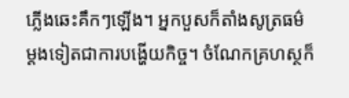ភ្លើងឆេះគឹកៗឡើង។ អ្នកបួសក៏តាំងសូត្រធម៌ម្ដងទៀតជាការបង្ហើយកិច្ច។ ចំណែកគ្រហស្ថក៏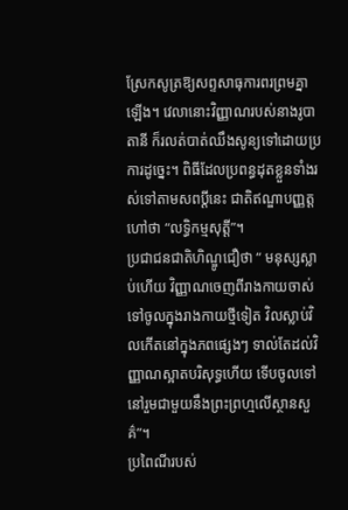ស្រែកសូត្រឱ្យសព្ទសាធុការពរព្រមគ្នាឡើង។ វេលានោះវិញ្ញាណរបស់នាងរូបាតានី ក៏រលត់បាត់ឈឹងសូន្យទៅដោយប្រការដូច្នេះ។ ពិធីដែលប្រពន្ធដុតខ្លួនទាំងរស់ទៅតាមសពប្ដីនេះ ជាតិឥណ្ឌាបញ្ញត្តហៅថា “លទ្ធិកម្មសុត្តី”។
ប្រជាជនជាតិហិណ្ឌូជឿថា “ មនុស្សស្លាប់ហើយ វិញ្ញាណចេញពីរាងកាយចាស់ ទៅចូលក្នុងរាងកាយថ្មីទៀត វិលស្លាប់វិលកើតនៅក្នុងភពផ្សេងៗ ទាល់តែដល់វិញ្ញាណស្អាតបរិសុទ្ធហើយ ទើបចូលទៅនៅរួមជាមួយនឹងព្រះព្រហ្មលើស្ថានសួគ៌”។
ប្រពៃណីរបស់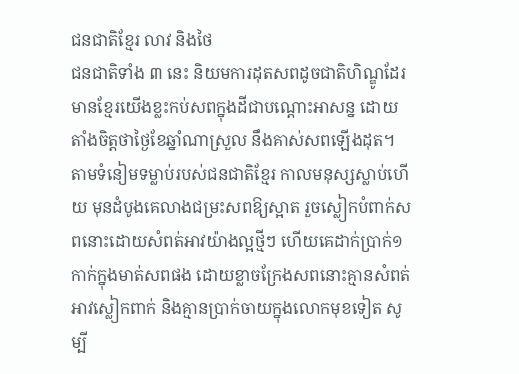ជនជាតិខ្មែរ លាវ និងថៃ
ជនជាតិទាំង ៣ នេះ និយមការដុតសពដូចជាតិហិណ្ឌូដែរ មានខ្មែរយើងខ្លះកប់សពក្នុងដីជាបណ្ដោះអាសន្ន ដោយតាំងចិត្តថាថ្ងៃខែឆ្នាំណាស្រួល នឹងគាស់សពឡើងដុត។ តាមទំនៀមទម្លាប់របស់ជនជាតិខ្មែរ កាលមនុស្សស្លាប់ហើយ មុនដំបូងគេលាងជម្រះសពឱ្យស្អាត រួចស្លៀកបំពាក់សពនោះដោយសំពត់អាវយ៉ាងល្អថ្មីៗ ហើយគេដាក់ប្រាក់១កាក់ក្នុងមាត់សពផង ដោយខ្លាចក្រែងសពនោះគ្មានសំពត់អាវស្លៀកពាក់ និងគ្មានប្រាក់ចាយក្នុងលោកមុខទៀត សូម្បី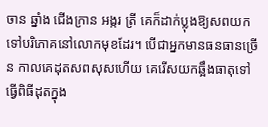ចាន ឆ្នាំង ជើងក្រាន អង្ករ ត្រី គេក៏ដាក់ប្លុងឱ្យសពយកទៅបរិភោគនៅលោកមុខដែរ។ បើជាអ្នកមានធនធានច្រើន កាលគេដុតសពសុសហើយ គេរើសយកឆ្អឹងធាតុទៅធ្វើពិធីដុតក្នុង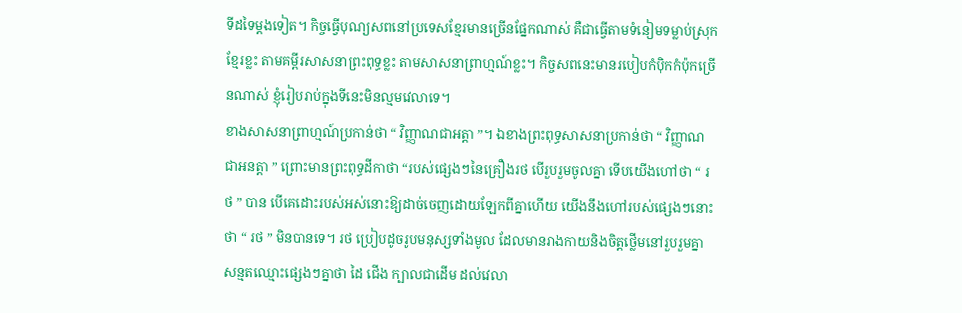ទីដទៃម្ដងទៀត។ កិច្ចធ្វើបុណ្យសពនៅប្រទេសខ្មែរមានច្រើនផ្នែកណាស់ គឺជាធ្វើតាមទំនៀមទម្លាប់ស្រុកខ្មែរខ្លះ តាមគម្ពីរសាសនាព្រះពុទ្ធខ្លះ តាមសាសនាព្រាហ្មណ៍ខ្លះ។ កិច្ចសពនេះមានរបៀបកំប៉ិកកំប៉ុកច្រើនណាស់ ខ្ញុំរៀបរាប់ក្នុងទីនេះមិនល្មមវេលាទេ។
ខាងសាសនាព្រាហ្មណ៍ប្រកាន់ថា “ វិញ្ញាណជាអត្តា ”។ ឯខាងព្រះពុទ្ធសាសនាប្រកាន់ថា “ វិញ្ញាណជាអនត្តា ” ព្រោះមានព្រះពុទ្ធដីកាថា “របស់ផ្សេងៗនៃគ្រឿងរថ បើរួបរួមចូលគ្នា ទើបយើងហៅថា “ រថ ” បាន បើគេដោះរបស់អស់នោះឱ្យដាច់ចេញដោយឡែកពីគ្នាហើយ យើងនឹងហៅរបស់ផ្សេងៗនោះថា “ រថ ” មិនបានទេ។ រថ ប្រៀបដូចរូបមនុស្សទាំងមូល ដែលមានរាងកាយនិងចិត្តថ្លើមនៅរួបរួមគ្នា សន្មតឈ្មោះផ្សេងៗគ្នាថា ដៃ ជើង ក្បាលជាដើម ដល់វេលា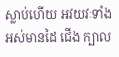ស្លាប់ហើយ អវយវៈទាំងអស់មានដៃ ជើង ក្បាល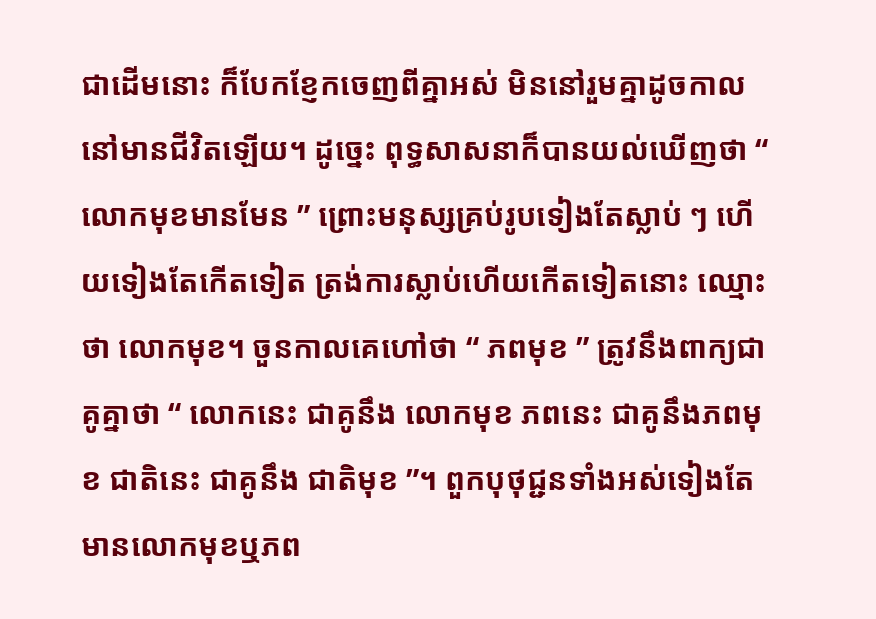ជាដើមនោះ ក៏បែកខ្ញែកចេញពីគ្នាអស់ មិននៅរួមគ្នាដូចកាលនៅមានជីវិតឡើយ។ ដូច្នេះ ពុទ្ធសាសនាក៏បានយល់ឃើញថា “ លោកមុខមានមែន ” ព្រោះមនុស្សគ្រប់រូបទៀងតែស្លាប់ ៗ ហើយទៀងតែកើតទៀត ត្រង់ការស្លាប់ហើយកើតទៀតនោះ ឈ្មោះថា លោកមុខ។ ចួនកាលគេហៅថា “ ភពមុខ ” ត្រូវនឹងពាក្យជាគូគ្នាថា “ លោកនេះ ជាគូនឹង លោកមុខ ភពនេះ ជាគូនឹងភពមុខ ជាតិនេះ ជាគូនឹង ជាតិមុខ ”។ ពួកបុថុជ្ជនទាំងអស់ទៀងតែមានលោកមុខឬភព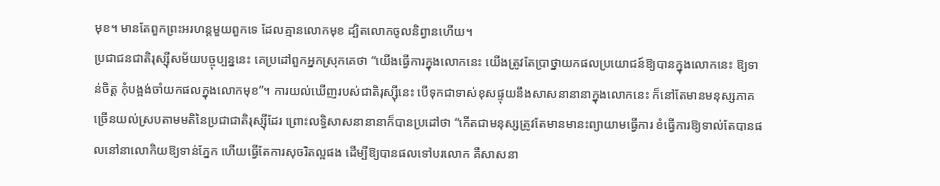មុខ។ មានតែពួកព្រះអរហន្តមួយពួកទេ ដែលគ្មានលោកមុខ ដ្បិតលោកចូលនិព្វានហើយ។
ប្រជាជនជាតិរុស្ស៊ីសម័យបច្ចុប្បន្ននេះ គេប្រដៅពួកអ្នកស្រុកគេថា “យើងធ្វើការក្នុងលោកនេះ យើងត្រូវតែប្រាថ្នាយកផលប្រយោជន៍ឱ្យបានក្នុងលោកនេះ ឱ្យទាន់ចិត្ត កុំបង្អង់ចាំយកផលក្នុងលោកមុខ”។ ការយល់ឃើញរបស់ជាតិរុស្ស៊ីនេះ បើទុកជាទាស់ខុសផ្ទុយនឹងសាសនានានាក្នុងលោកនេះ ក៏នៅតែមានមនុស្សភាគច្រើនយល់ស្របតាមមតិនៃប្រជាជាតិរុស្ស៊ីដែរ ព្រោះលទ្ធិសាសនានានាក៏បានប្រដៅថា “កើតជាមនុស្សត្រូវតែមានមានះព្យាយាមធ្វើការ ខំធ្វើការឱ្យទាល់តែបានផលនៅនាលោកិយឱ្យទាន់ភ្នែក ហើយធ្វើតែការសុចរិតល្អផង ដើម្បីឱ្យបានផលទៅបរលោក គឺសាសនា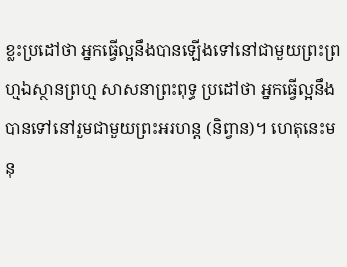ខ្លះប្រដៅថា អ្នកធ្វើល្អនឹងបានឡើងទៅនៅជាមួយព្រះព្រហ្មឯស្ថានព្រហ្ម សាសនាព្រះពុទ្ធ ប្រដៅថា អ្នកធ្វើល្អនឹងបានទៅនៅរួមជាមួយព្រះអរហន្ត (និព្វាន)។ ហេតុនេះមនុ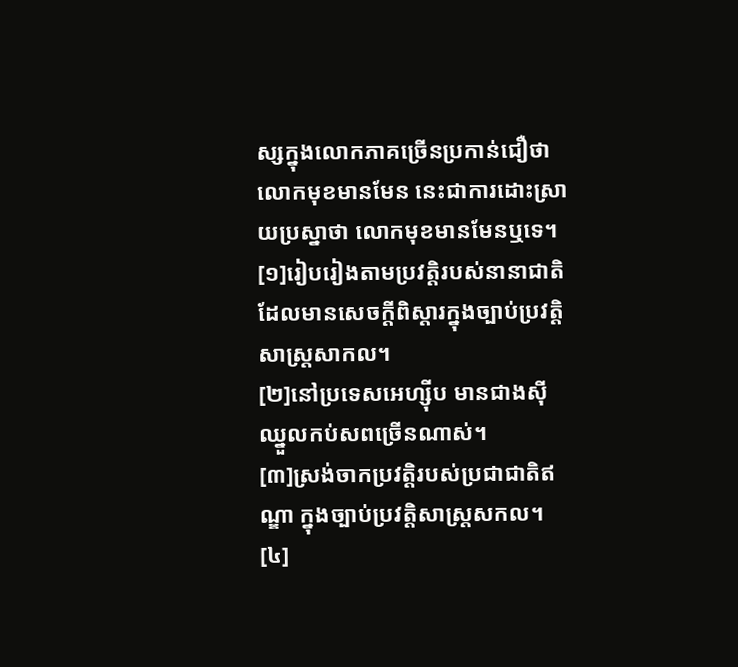ស្សក្នុងលោកភាគច្រើនប្រកាន់ជឿថា លោកមុខមានមែន នេះជាការដោះស្រាយប្រស្នាថា លោកមុខមានមែនឬទេ។
[១]រៀបរៀងតាមប្រវត្តិរបស់នានាជាតិដែលមានសេចក្ដីពិស្ដារក្នុងច្បាប់ប្រវត្តិសាស្ត្រសាកល។
[២]នៅប្រទេសអេហ្ស៊ីប មានជាងស៊ីឈ្នួលកប់សពច្រើនណាស់។
[៣]ស្រង់ចាកប្រវត្តិរបស់ប្រជាជាតិឥណ្ឌា ក្នុងច្បាប់ប្រវត្តិសាស្ត្រសកល។
[៤]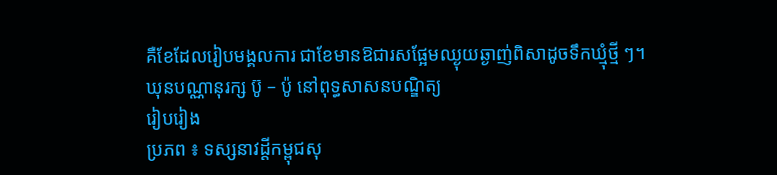គឺខែដែលរៀបមង្គលការ ជាខែមានឱជារសផ្អែមឈ្ងុយឆ្ងាញ់ពិសាដូចទឹកឃ្មុំថ្មី ៗ។
ឃុនបណ្ណានុរក្ស ប៊ូ – ប៉ូ នៅពុទ្ធសាសនបណ្ឌិត្យ
រៀបរៀង
ប្រភព ៖ ទស្សនាវដ្ដីកម្ពុជសុ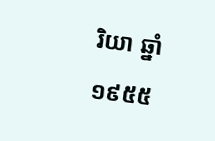រិយា ឆ្នាំ១៩៥៥